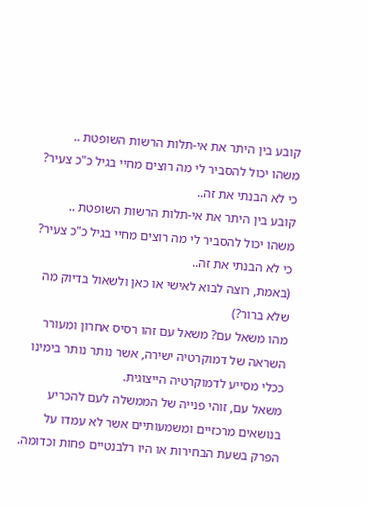קובע בין היתר את אי-תלות הרשות השופטת ..
משהו יכול להסביר לי מה רוצים מחיי בגיל כ"כ צעיר? כי לא הבנתי את זה..
קובע בין היתר את אי-תלות הרשות השופטת ..
משהו יכול להסביר לי מה רוצים מחיי בגיל כ"כ צעיר? כי לא הבנתי את זה..
(באמת, רוצה לבוא לאישי או כאן ולשאול בדיוק מה שלא ברור?)
מהו משאל עם? משאל עם זהו רסיס אחרון ומעורר השראה של דמוקרטיה ישירה, אשר נותר נותר בימינו ככלי מסייע לדמוקרטיה הייצוגית.
משאל עם, זוהי פנייה של הממשלה לעם להכריע בנושאים מרכזיים ומשמעותיים אשר לא עמדו על הפרק בשעת הבחירות או היו רלבנטיים פחות וכדומה.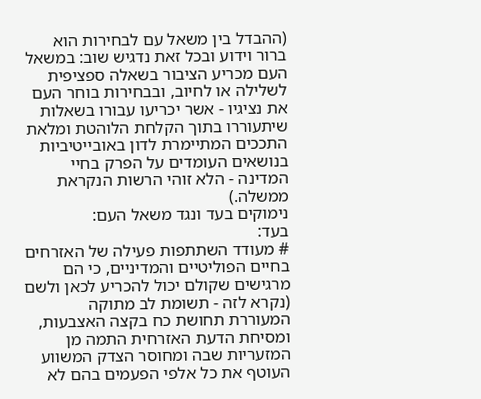(ההבדל בין משאל עם לבחירות הוא ברור וידוע ובכל זאת נדגיש שוב: במשאל העם מכריע הציבור בשאלה ספציפית לשלילה או לחיוב, ובבחירות בוחר העם את נציגיו - אשר יכריעו עבורו בשאלות שיתעוררו בתוך הקלחת הלוהטת ומלאת התככים המתיימרת לדון באובייטיביות בנושאים העומדים על הפרק בחיי המדינה - הלא זוהי הרשות הנקראת ממשלה.)
נימוקים בעד ונגד משאל העם:
בעד:
# מעודד השתתפות פעילה של האזרחים בחיים הפוליטיים והמדיניים, כי הם מרגישים שקולם יכול להכריע לכאן ולשם (נקרא לזה - תשומת לב מתוקה המעוררת תחושת כח בקצה האצבעות, ומסיחת הדעת האזרחית התמה מן המזעריות שבה ומחוסר הצדק המשווע העוטף את כל אלפי הפעמים בהם לא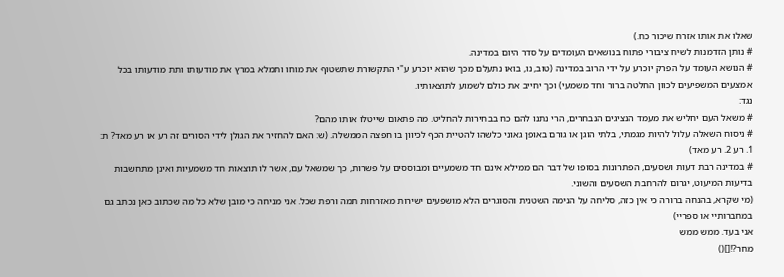שאלו את אותו אזרח שיכור כח.)
# נותן הזדמנות לשיח ציבורי פתוח בנושאים העומדים על סדר היום במדינה.
# הנושא העומד על הפרק יוכרע על ידי הרוב במדינה (טוב, נו, בואו נתעלם מכך שהוא יוכרע ע"י התקשורת שתשטוף את מוחו ותמלא במרץ את מודעותו ותת מודעותו בכל אמצעים המשפיעים לכוון החלטה ברור וחד משמעי) וכך יחייב את כולם לשמוע לתוצאותיו.
נגד:
# משאל העם יחליש את מעמד הנציגים הנבחרים, הרי נתנו להם כח בבחירות להחליט. מה פתאום שייטלו אותו מהם?
# ניסוח השאלה עלול להיות מגמתי, בלתי הוגן או גורם באופן גאוני כלשהו להטיית הכף לכיוון בו חפצה הממשלה. (ש: האם להחזיר את הגולן לידי הסורים זה רע או רע מאד? ת: 1. רע 2. רע מאד)
# במדינה רבת דעות ושסעים, הפתרונות בסופו של דבר הם ממילא אינם חד משמעיים ומבוססים על פשרות, כך שמשאל עם, אשר לו תוצאות חד משמעיות ואינן מתחשבות בדיעות המיעוט, יגרום להרחבת השסעים והשוני.
(מי שקרא, בהנחה ברורה כי אין כזה, סליחה על הנימה השטנית והסוגרים הלא מושפעים ישירות מאזרחות תמה ורפת שכל. אני מניחה כי מובן שלא כל מה שכתוב כאן נכתב גם במחברותיי או ספריי)
אני בעד. ממש ממש
מחר?![]()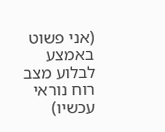(אני פשוט באמצע לבלוע מצב רוח נוראי עכשיו)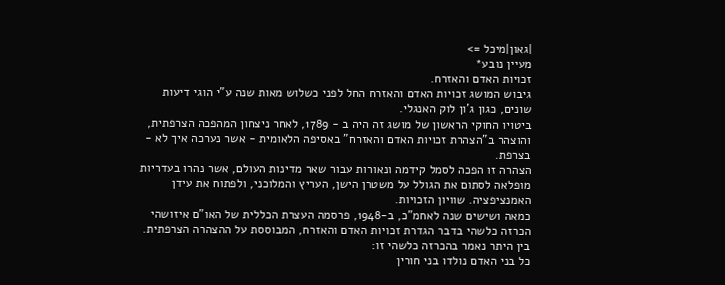|גאון|מיכל =>
מעיין נובע*
זכויות האדם והאזרח.
גיבוש המושג זכויות האדם והאזרח החל לפני כשלוש מאות שנה ע"י הוגי דיעות שונים, כגון ג'ון לוק האנגלי.
ביטויו החוקי הראשון של מושג זה היה ב - 1789, לאחר ניצחון המהפכה הצרפתית, והוצהר ב"הצהרת זכויות האדם והאזרח" באסיפה הלאומית - אשר נערכה איך לא - בצרפת.
הצהרה זו הפכה לסמל קידמה ונאורות עבור שאר מדינות העולם, אשר נהרו בעדריות מופלאה לסתום את הגולל על משטרן הישן, העריץ והמלוכני, ולפתוח את עידן האמנציפציה. שוויון הזכויות.
כמאה ושישים שנה לאחמ"כ, ב-1948, פרסמה העצרת הכללית של האו"ם איזושהי הכרזה כלשהי בדבר הגדרת זכויות האדם והאזרח, המבוססת על ההצהרה הצרפתית.
בין היתר נאמר בהכרזה כלשהי זו:
כל בני האדם נולדו בני חורין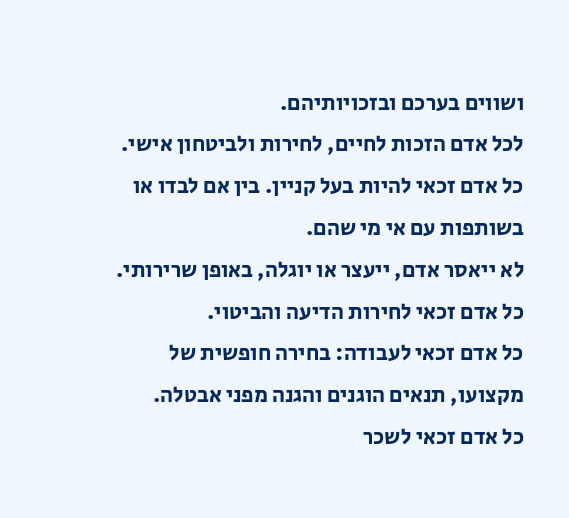ושווים בערכם ובזכויותיהם.
לכל אדם הזכות לחיים, לחירות ולביטחון אישי.
כל אדם זכאי להיות בעל קניין. בין אם לבדו או בשותפות עם אי מי שהם.
לא ייאסר אדם, ייעצר או יוגלה, באופן שרירותי.
כל אדם זכאי לחירות הדיעה והביטוי.
כל אדם זכאי לעבודה: בחירה חופשית של מקצועו, תנאים הוגנים והגנה מפני אבטלה.
כל אדם זכאי לשכר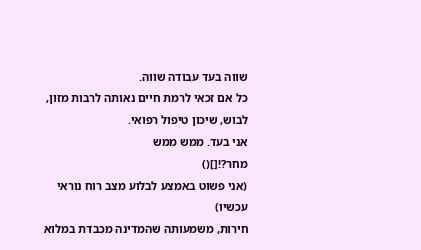שווה בעד עבודה שווה.
כל אם זכאי לרמת חיים נאותה לרבות מזון, לבוש, שיכון טיפול רפואי.
אני בעד. ממש ממש
מחר?![]()
(אני פשוט באמצע לבלוע מצב רוח נוראי עכשיו)
חירות, משמעותה שהמדינה מכבדת במלוא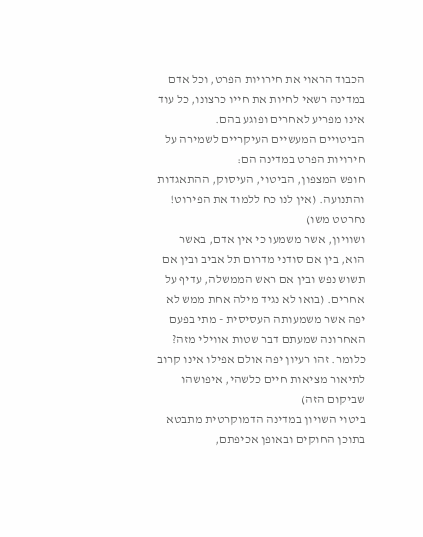הכבוד הראוי את חירויות הפרט, וכל אדם במדינה רשאי לחיות את חייו כרצונו, כל עוד אינו מפריע לאחרים ופוגע בהם.
הביטויים המעשיים העיקריים לשמירה על חירויות הפרט במדינה הם:
חופש המצפון, הביטוי, העיסוק, ההתאגדות והתנועה. (אין לנו כח ללמוד את הפירוט! נחרטט משו)
ושוויון, אשר משמעו כי אין אדם, באשר הוא, בין אם סודני מדרום תל אביב ובין אם תשוש נפש ובין אם ראש הממשלה, עדיף על אחרים. (בואו לא נגיד מילה אחת ממש לא יפה אשר משמעותה העסיסית - מתי בפעם האחרונה שמעתם דבר שטות אווילי מזה? כלומר. זהו רעיון יפה אולם אפילו אינו קרוב לתיאור מציאות חיים כלשהי, איפושהו שביקום הזה)
ביטוי השויון במדינה הדמוקרטית מתבטא בתוכן החוקים ובאופן אכיפתם,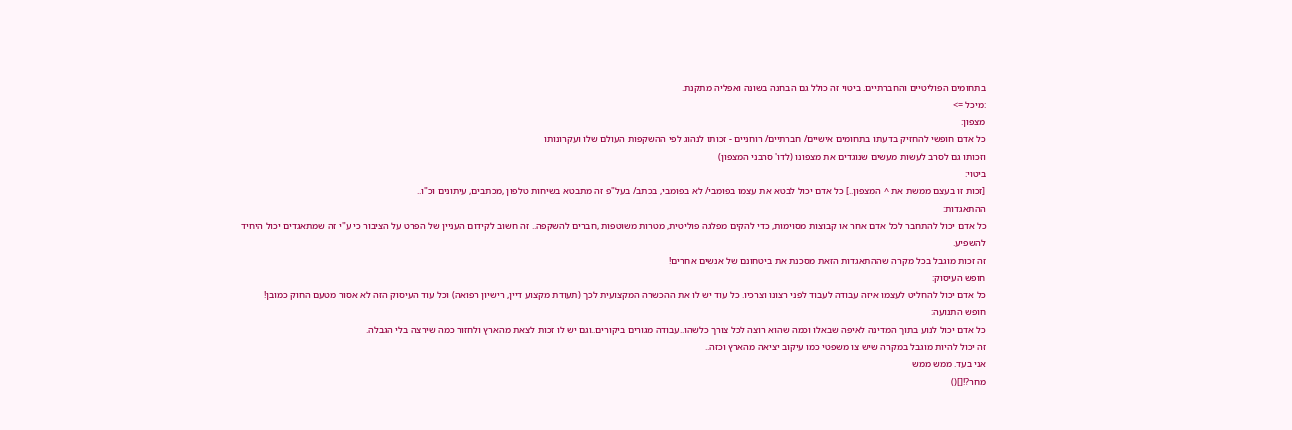בתחומים הפוליטיים והחברתיים. ביטוי זה כולל גם הבחנה בשונה ואפליה מתקנת.
:מיכל =>
מצפון:
כל אדם חופשי להחזיק בדעתו בתחומים אישיים/ חברתיים/ רוחניים - זכותו לנהוג לפי ההשקפות העולם שלו ועקרונותו
וזכותו גם לסרב לעשות מעשים שנוגדים את מצפונו (לדו' סרבני המצפון)
ביטוי:
[זכות זו בעצם ממשת את ^ המצפון..] כל אדם יכול לבטא את עצמו בפומבי/ לא בפומבי, בכתב/ בעל"פ זה מתבטא בשיחות טלפון ,מכתבים, עיתונים וכ"ו..
ההתאגדות:
כל אדם יכול להתחבר לכל אדם אחר או קבוצות מסוימות, כדי להקים מפלגה פוליטית, מטרות משוטפות ,חברים להשקפה.. זה חשוב לקידום העניין של הפרט על הציבור כי ע"י זה שמתאגדים יכול היחיד להשפיע.
זה זכות מוגבל בכל מקרה שההתאגדות הזאת מסכנת את ביטחונם של אנשים אחרים!
חופש העיסוק:
כל אדם יכול להחליט לעצמו איזה עבודה לעבוד לפני רצונו וצרכיו. כל עוד יש לו את ההכשרה המקצועית לכך (תעודת מקצוע דיין, רישיון רפואה) וכל עוד העיסוק הזה לא אסור מטעם החוק כמובן!
חופש התנועה:
כל אדם יכול לנוע בתוך המדינה לאיפה שבאלו וכמה שהוא רוצה לכל צורך כלשהו..עבודה מגורים ביקורים..וגם יש לו זכות לצאת מהארץ ולחזור כמה שירצה בלי הגבלה.
זה יכול להיות מוגבל במקרה שיש צו משפטי כמו עיקוב יציאה מהארץ וכזה..
אני בעד. ממש ממש
מחר?![]()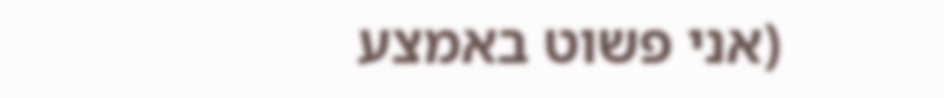(אני פשוט באמצע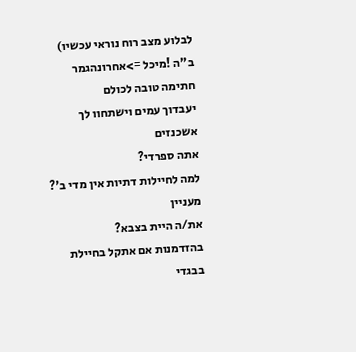לבלוע מצב רוח נוראי עכשיו)
ב"ה !מיכל =>אחרונהגמר חתימה טובה לכולם
יעבדוך עמים וישתחוו לך אשכנזים
אתה ספרדי?
למה לחיילות דתיות אין מדי ב'?
מעניין
את/ה היית בצבא?
בהזדמנות אם אתקל בחיילת בבגדי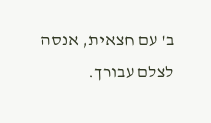ב' עם חצאית, אנסה לצלם עבורך.